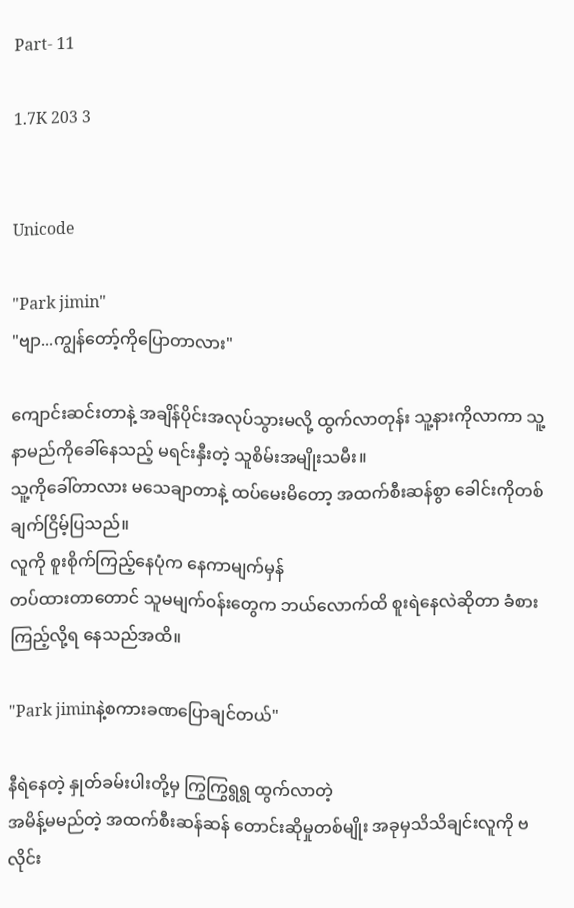Part- 11

1.7K 203 3


Unicode

"Park jimin"
"ဗျာ...ကျွန်တော့်ကိုပြောတာလား"

ကျောင်းဆင်းတာနဲ့ အချိန်ပိုင်းအလုပ်သွားမလို့ ထွက်လာတုန်း သူ့နားကိုလာကာ သူ့နာမည်ကိုခေါ်နေသည့် မရင်းနှီးတဲ့ သူစိမ်းအမျိုးသမီး။
သူ့ကိုခေါ်တာလား မသေချာတာနဲ့ ထပ်မေးမိတော့ အထက်စီးဆန်စွာ ခေါင်းကိုတစ်ချက်ငြိမ့်ပြသည်။
လူကို စူးစိုက်ကြည့်‌နေပုံက နေကာမျက်မှန်
တပ်ထားတာတောင် သူမမျက်၀န်းတွေက ဘယ်လောက်ထိ စူးရဲနေလဲဆိုတာ ခံစားကြည့်လို့ရ‌ ‌နေသည်အထိ။

"Park jiminနဲ့စကားခဏပြောချင်တယ်"

နီရဲနေ‌တဲ့ နှုတ်ခမ်းပါးတို့မှ ကြွကြွရွရွ ထွက်လာတဲ့
အမိန့်မမည်တဲ့ အထက်စီးဆန်ဆန် တောင်းဆိုမှုတစ်မျိုး အခုမှသိသိချင်းလူကို ဗလိုင်း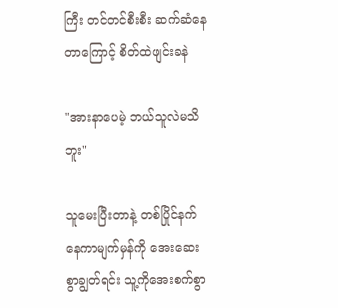ကြီး တင်တင်စီးစီး ဆက်ဆံနေတာကြောင့် စိတ်ထဲဖျင်းခနဲ

"အားနာပေမဲ့ ဘယ်သူလဲမသိဘူး"

သူမေးပြီးတာနဲ့ တစ်ပြိုင်နက် နေကာမျက်မှန်ကို အေးဆေးစွာချွတ်ရင်း သူ့ကိုအေးစက်စွာ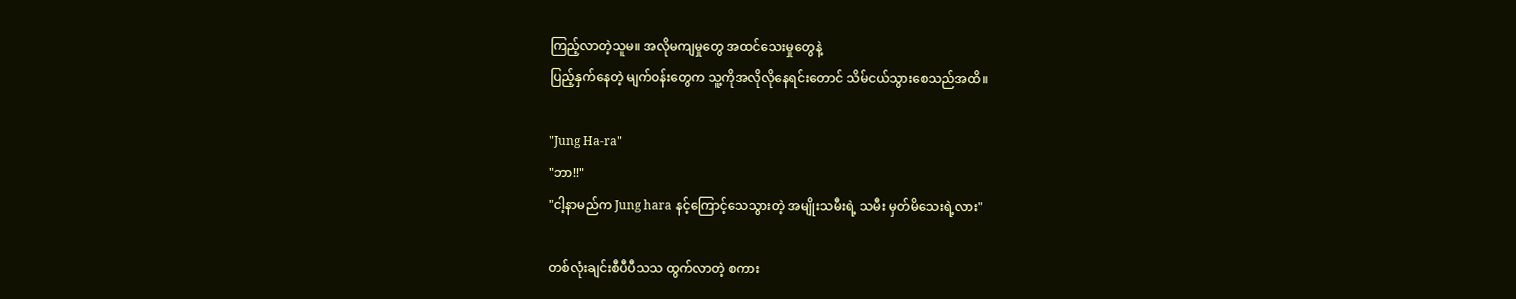ကြည့်လာတဲ့သူမ။ အလိုမကျမှုတွေ အထင်သေးမှုတွေနဲ့
ပြည့်နှက်နေတဲ့ မျက်၀န်းတွေက သူ့ကိုအလိုလိုနေရင်းတောင် သိမ်ငယ်သွားစေသည်အထိ။

"Jung Ha-ra"
"ဘာ!!"
"ငါ့နာမည်က Jung hara နင့်ကြောင့်သေသွားတဲ့ အမျိုးသမီးရဲ့ သမီး မှတ်မိသေးရဲ့လား"

တစ်လုံးချင်းစီပီပီသသ ထွက်လာတဲ့ စကား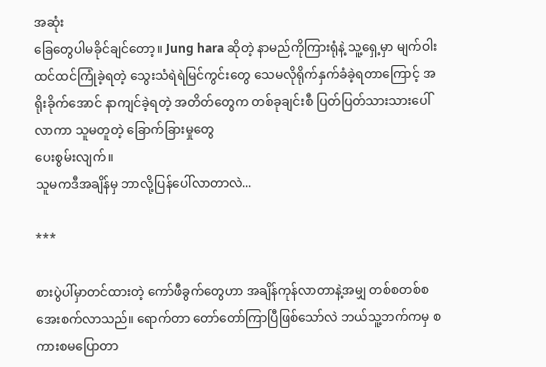အဆုံး
ခြေတွေပါမခိုင်ချင်တော့။ Jung hara ဆိုတဲ့ နာမည်ကိုကြားရုံနဲ့ သူ့ရှေ့မှာ မျက်ဝါးထင်ထင်ကြုံခဲ့ရတဲ့ သွေးသံရဲရဲမြင်ကွင်းတွေ သေမလိုရိုက်နှက်ခံခဲ့ရတာကြောင့် အရိုးခိုက်အောင်‌ နာကျင်ခဲ့ရတဲ့ အတိတ်တွေက တစ်ခုချင်းစီ ပြတ်ပြတ်သားသားပေါ်လာကာ သူမတူတဲ့ ခြောက်ခြားမှုတွေ
ပေးစွမ်းလျက်။
သူမကဒီအချိန်မှ ဘာလို့ပြန်ပေါ်လာတာလဲ...

***

စားပွဲပါ်မှာတင်ထားတဲ့ ကော်ဖီခွက်တွေဟာ အချိန်ကုန်လာတာနဲ့အမျှ တစ်စတစ်စ
အေးစက်လာသည်။ ရောက်တာ တော်တော်ကြာပြီဖြစ်သော်လဲ ဘယ်သူ့ဘက်ကမှ စကားစမပြောတာ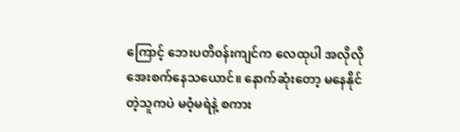ကြောင့် ဘေးပတိ၀န်းကျင်က လေထုပါ အလိုလိုအေးစက်နေသယောင်။ နောက်ဆုံးတော့ မနေနိုင်တဲ့သူကပဲ မဝံ့မရဲနဲ့ စကား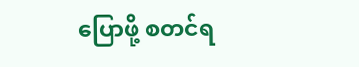ပြောဖို့ စတင်ရ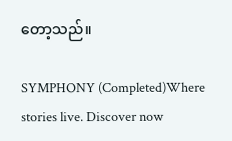တော့သည်။

SYMPHONY (Completed)Where stories live. Discover now